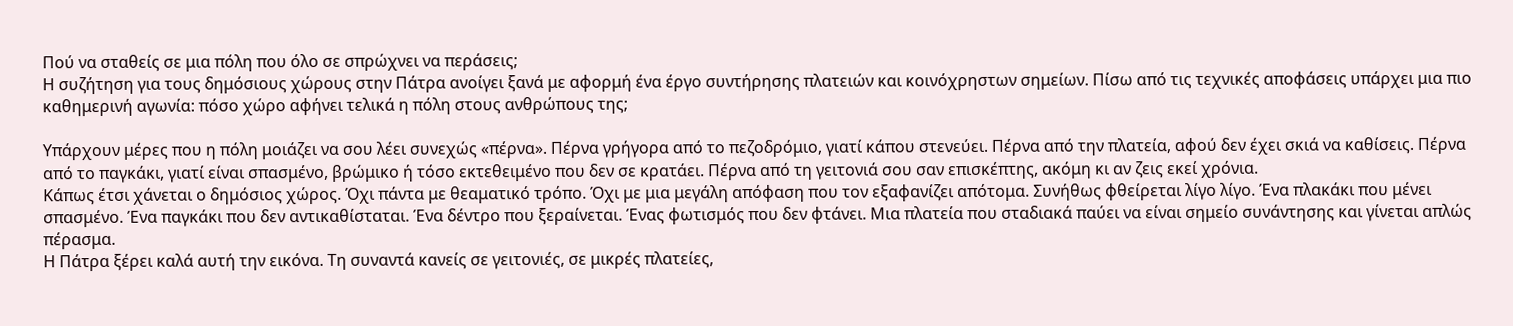Πού να σταθείς σε μια πόλη που όλο σε σπρώχνει να περάσεις;
Η συζήτηση για τους δημόσιους χώρους στην Πάτρα ανοίγει ξανά με αφορμή ένα έργο συντήρησης πλατειών και κοινόχρηστων σημείων. Πίσω από τις τεχνικές αποφάσεις υπάρχει μια πιο καθημερινή αγωνία: πόσο χώρο αφήνει τελικά η πόλη στους ανθρώπους της;

Υπάρχουν μέρες που η πόλη μοιάζει να σου λέει συνεχώς «πέρνα». Πέρνα γρήγορα από το πεζοδρόμιο, γιατί κάπου στενεύει. Πέρνα από την πλατεία, αφού δεν έχει σκιά να καθίσεις. Πέρνα από το παγκάκι, γιατί είναι σπασμένο, βρώμικο ή τόσο εκτεθειμένο που δεν σε κρατάει. Πέρνα από τη γειτονιά σου σαν επισκέπτης, ακόμη κι αν ζεις εκεί χρόνια.
Κάπως έτσι χάνεται ο δημόσιος χώρος. Όχι πάντα με θεαματικό τρόπο. Όχι με μια μεγάλη απόφαση που τον εξαφανίζει απότομα. Συνήθως φθείρεται λίγο λίγο. Ένα πλακάκι που μένει σπασμένο. Ένα παγκάκι που δεν αντικαθίσταται. Ένα δέντρο που ξεραίνεται. Ένας φωτισμός που δεν φτάνει. Μια πλατεία που σταδιακά παύει να είναι σημείο συνάντησης και γίνεται απλώς πέρασμα.
Η Πάτρα ξέρει καλά αυτή την εικόνα. Τη συναντά κανείς σε γειτονιές, σε μικρές πλατείες,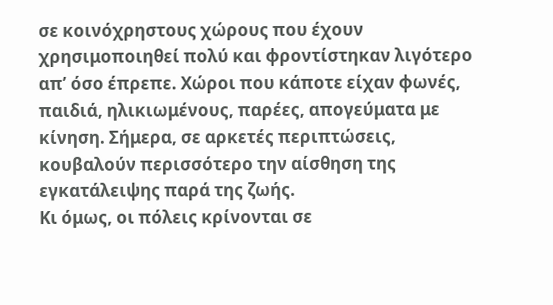σε κοινόχρηστους χώρους που έχουν χρησιμοποιηθεί πολύ και φροντίστηκαν λιγότερο απ’ όσο έπρεπε. Χώροι που κάποτε είχαν φωνές, παιδιά, ηλικιωμένους, παρέες, απογεύματα με κίνηση. Σήμερα, σε αρκετές περιπτώσεις, κουβαλούν περισσότερο την αίσθηση της εγκατάλειψης παρά της ζωής.
Κι όμως, οι πόλεις κρίνονται σε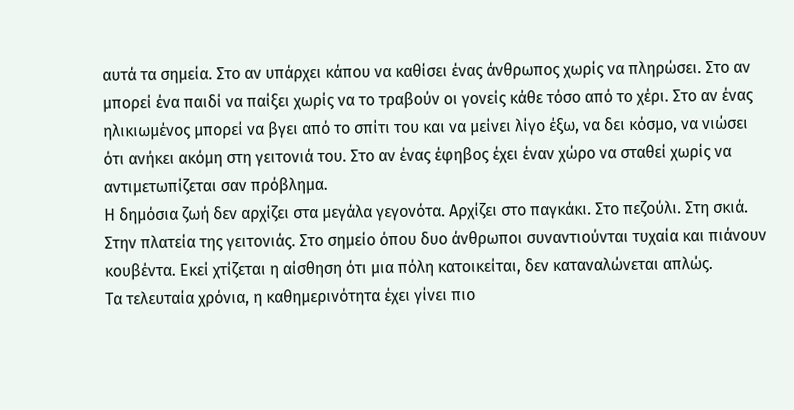αυτά τα σημεία. Στο αν υπάρχει κάπου να καθίσει ένας άνθρωπος χωρίς να πληρώσει. Στο αν μπορεί ένα παιδί να παίξει χωρίς να το τραβούν οι γονείς κάθε τόσο από το χέρι. Στο αν ένας ηλικιωμένος μπορεί να βγει από το σπίτι του και να μείνει λίγο έξω, να δει κόσμο, να νιώσει ότι ανήκει ακόμη στη γειτονιά του. Στο αν ένας έφηβος έχει έναν χώρο να σταθεί χωρίς να αντιμετωπίζεται σαν πρόβλημα.
Η δημόσια ζωή δεν αρχίζει στα μεγάλα γεγονότα. Αρχίζει στο παγκάκι. Στο πεζούλι. Στη σκιά. Στην πλατεία της γειτονιάς. Στο σημείο όπου δυο άνθρωποι συναντιούνται τυχαία και πιάνουν κουβέντα. Εκεί χτίζεται η αίσθηση ότι μια πόλη κατοικείται, δεν καταναλώνεται απλώς.
Τα τελευταία χρόνια, η καθημερινότητα έχει γίνει πιο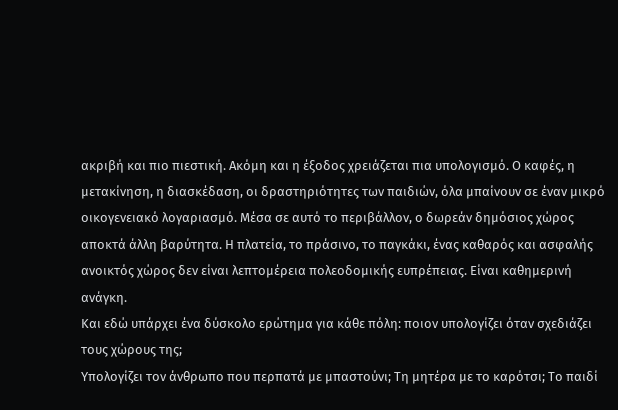ακριβή και πιο πιεστική. Ακόμη και η έξοδος χρειάζεται πια υπολογισμό. Ο καφές, η μετακίνηση, η διασκέδαση, οι δραστηριότητες των παιδιών, όλα μπαίνουν σε έναν μικρό οικογενειακό λογαριασμό. Μέσα σε αυτό το περιβάλλον, ο δωρεάν δημόσιος χώρος αποκτά άλλη βαρύτητα. Η πλατεία, το πράσινο, το παγκάκι, ένας καθαρός και ασφαλής ανοικτός χώρος δεν είναι λεπτομέρεια πολεοδομικής ευπρέπειας. Είναι καθημερινή ανάγκη.
Και εδώ υπάρχει ένα δύσκολο ερώτημα για κάθε πόλη: ποιον υπολογίζει όταν σχεδιάζει τους χώρους της;
Υπολογίζει τον άνθρωπο που περπατά με μπαστούνι; Τη μητέρα με το καρότσι; Το παιδί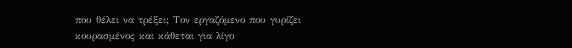που θέλει να τρέξει; Τον εργαζόμενο που γυρίζει κουρασμένος και κάθεται για λίγο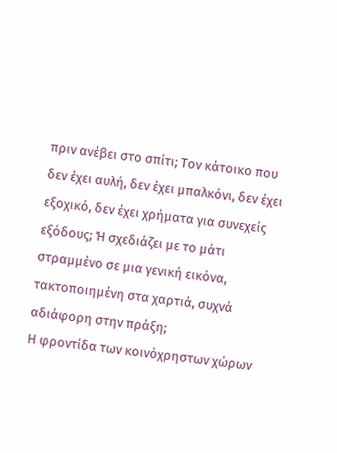πριν ανέβει στο σπίτι; Τον κάτοικο που δεν έχει αυλή, δεν έχει μπαλκόνι, δεν έχει εξοχικό, δεν έχει χρήματα για συνεχείς εξόδους; Ή σχεδιάζει με το μάτι στραμμένο σε μια γενική εικόνα, τακτοποιημένη στα χαρτιά, συχνά αδιάφορη στην πράξη;
Η φροντίδα των κοινόχρηστων χώρων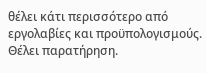θέλει κάτι περισσότερο από εργολαβίες και προϋπολογισμούς. Θέλει παρατήρηση.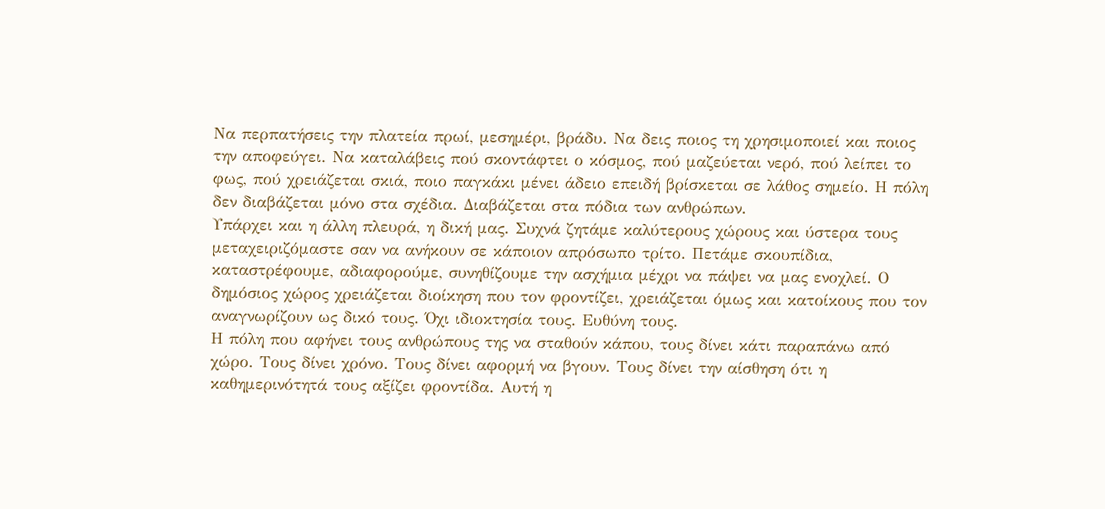Να περπατήσεις την πλατεία πρωί, μεσημέρι, βράδυ. Να δεις ποιος τη χρησιμοποιεί και ποιος την αποφεύγει. Να καταλάβεις πού σκοντάφτει ο κόσμος, πού μαζεύεται νερό, πού λείπει το φως, πού χρειάζεται σκιά, ποιο παγκάκι μένει άδειο επειδή βρίσκεται σε λάθος σημείο. Η πόλη δεν διαβάζεται μόνο στα σχέδια. Διαβάζεται στα πόδια των ανθρώπων.
Υπάρχει και η άλλη πλευρά, η δική μας. Συχνά ζητάμε καλύτερους χώρους και ύστερα τους μεταχειριζόμαστε σαν να ανήκουν σε κάποιον απρόσωπο τρίτο. Πετάμε σκουπίδια, καταστρέφουμε, αδιαφορούμε, συνηθίζουμε την ασχήμια μέχρι να πάψει να μας ενοχλεί. Ο δημόσιος χώρος χρειάζεται διοίκηση που τον φροντίζει, χρειάζεται όμως και κατοίκους που τον αναγνωρίζουν ως δικό τους. Όχι ιδιοκτησία τους. Ευθύνη τους.
Η πόλη που αφήνει τους ανθρώπους της να σταθούν κάπου, τους δίνει κάτι παραπάνω από χώρο. Τους δίνει χρόνο. Τους δίνει αφορμή να βγουν. Τους δίνει την αίσθηση ότι η καθημερινότητά τους αξίζει φροντίδα. Αυτή η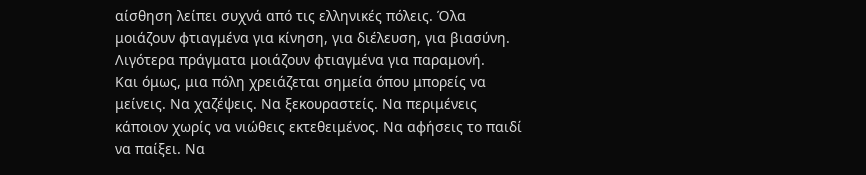αίσθηση λείπει συχνά από τις ελληνικές πόλεις. Όλα μοιάζουν φτιαγμένα για κίνηση, για διέλευση, για βιασύνη. Λιγότερα πράγματα μοιάζουν φτιαγμένα για παραμονή.
Και όμως, μια πόλη χρειάζεται σημεία όπου μπορείς να μείνεις. Να χαζέψεις. Να ξεκουραστείς. Να περιμένεις κάποιον χωρίς να νιώθεις εκτεθειμένος. Να αφήσεις το παιδί να παίξει. Να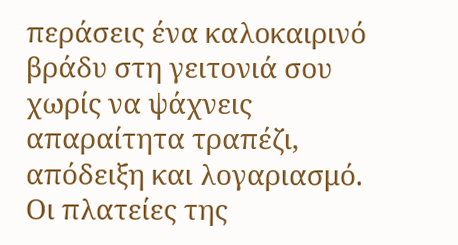περάσεις ένα καλοκαιρινό βράδυ στη γειτονιά σου χωρίς να ψάχνεις απαραίτητα τραπέζι, απόδειξη και λογαριασμό.
Οι πλατείες της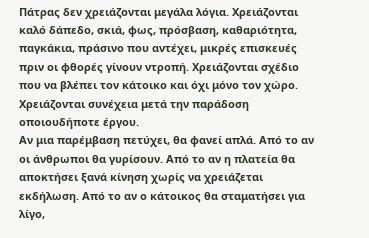Πάτρας δεν χρειάζονται μεγάλα λόγια. Χρειάζονται καλό δάπεδο, σκιά, φως, πρόσβαση, καθαριότητα, παγκάκια, πράσινο που αντέχει, μικρές επισκευές πριν οι φθορές γίνουν ντροπή. Χρειάζονται σχέδιο που να βλέπει τον κάτοικο και όχι μόνο τον χώρο. Χρειάζονται συνέχεια μετά την παράδοση οποιουδήποτε έργου.
Αν μια παρέμβαση πετύχει, θα φανεί απλά. Από το αν οι άνθρωποι θα γυρίσουν. Από το αν η πλατεία θα αποκτήσει ξανά κίνηση χωρίς να χρειάζεται εκδήλωση. Από το αν ο κάτοικος θα σταματήσει για λίγο,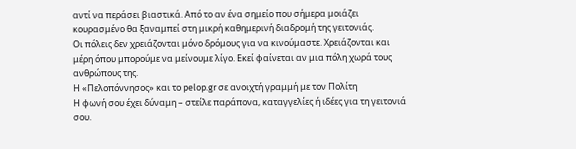αντί να περάσει βιαστικά. Από το αν ένα σημείο που σήμερα μοιάζει κουρασμένο θα ξαναμπεί στη μικρή καθημερινή διαδρομή της γειτονιάς.
Οι πόλεις δεν χρειάζονται μόνο δρόμους για να κινούμαστε. Χρειάζονται και μέρη όπου μπορούμε να μείνουμε λίγο. Εκεί φαίνεται αν μια πόλη χωρά τους ανθρώπους της.
Η «Πελοπόννησος» και το pelop.gr σε ανοιχτή γραμμή με τον Πολίτη
Η φωνή σου έχει δύναμη – στείλε παράπονα, καταγγελίες ή ιδέες για τη γειτονιά σου.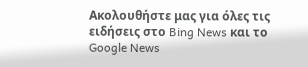Ακολουθήστε μας για όλες τις ειδήσεις στο Bing News και το Google News